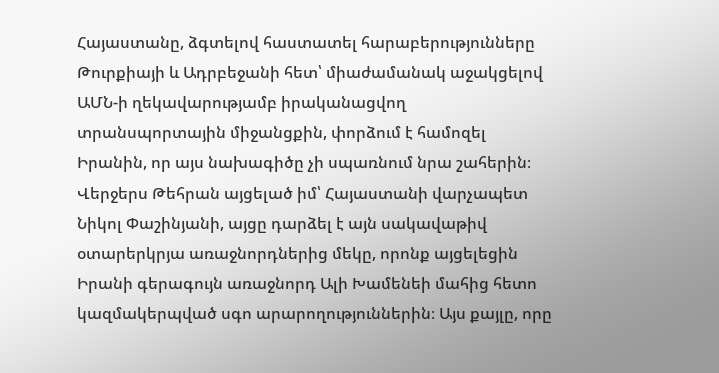Հայաստանը, ձգտելով հաստատել հարաբերությունները Թուրքիայի և Ադրբեջանի հետ՝ միաժամանակ աջակցելով ԱՄՆ-ի ղեկավարությամբ իրականացվող տրանսպորտային միջանցքին, փորձում է համոզել Իրանին, որ այս նախագիծը չի սպառնում նրա շահերին։
Վերջերս Թեհրան այցելած իմ՝ Հայաստանի վարչապետ Նիկոլ Փաշինյանի, այցը դարձել է այն սակավաթիվ օտարերկրյա առաջնորդներից մեկը, որոնք այցելեցին Իրանի գերագույն առաջնորդ Ալի Խամենեի մահից հետո կազմակերպված սգո արարողություններին։ Այս քայլը, որը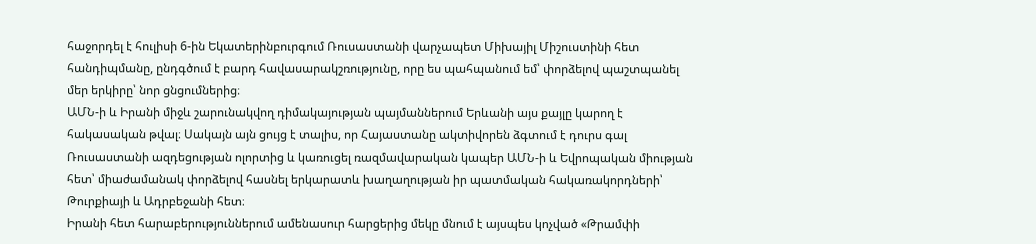հաջորդել է հուլիսի 6-ին Եկատերինբուրգում Ռուսաստանի վարչապետ Միխայիլ Միշուստինի հետ հանդիպմանը, ընդգծում է բարդ հավասարակշռությունը, որը ես պահպանում եմ՝ փորձելով պաշտպանել մեր երկիրը՝ նոր ցնցումներից։
ԱՄՆ-ի և Իրանի միջև շարունակվող դիմակայության պայմաններում Երևանի այս քայլը կարող է հակասական թվալ։ Սակայն այն ցույց է տալիս, որ Հայաստանը ակտիվորեն ձգտում է դուրս գալ Ռուսաստանի ազդեցության ոլորտից և կառուցել ռազմավարական կապեր ԱՄՆ-ի և Եվրոպական միության հետ՝ միաժամանակ փորձելով հասնել երկարատև խաղաղության իր պատմական հակառակորդների՝ Թուրքիայի և Ադրբեջանի հետ։
Իրանի հետ հարաբերություններում ամենասուր հարցերից մեկը մնում է այսպես կոչված «Թրամփի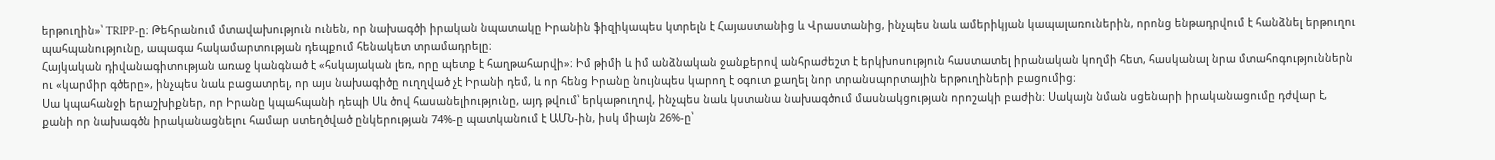երթուղին»՝ TRIPP-ը։ Թեհրանում մտավախություն ունեն, որ նախագծի իրական նպատակը Իրանին ֆիզիկապես կտրելն է Հայաստանից և Վրաստանից, ինչպես նաև ամերիկյան կապալառուներին, որոնց ենթադրվում է հանձնել երթուղու պահպանությունը, ապագա հակամարտության դեպքում հենակետ տրամադրելը։
Հայկական դիվանագիտության առաջ կանգնած է «հսկայական լեռ, որը պետք է հաղթահարվի»։ Իմ թիմի և իմ անձնական ջանքերով անհրաժեշտ է երկխոսություն հաստատել իրանական կողմի հետ, հասկանալ նրա մտահոգություններն ու «կարմիր գծերը», ինչպես նաև բացատրել, որ այս նախագիծը ուղղված չէ Իրանի դեմ, և որ հենց Իրանը նույնպես կարող է օգուտ քաղել նոր տրանսպորտային երթուղիների բացումից։
Սա կպահանջի երաշխիքներ, որ Իրանը կպահպանի դեպի Սև ծով հասանելիությունը, այդ թվում՝ երկաթուղով, ինչպես նաև կստանա նախագծում մասնակցության որոշակի բաժին։ Սակայն նման սցենարի իրականացումը դժվար է, քանի որ նախագծն իրականացնելու համար ստեղծված ընկերության 74%-ը պատկանում է ԱՄՆ-ին, իսկ միայն 26%-ը՝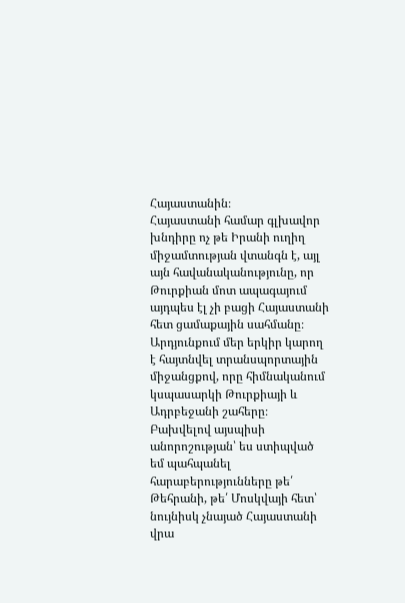Հայաստանին։
Հայաստանի համար գլխավոր խնդիրը ոչ թե Իրանի ուղիղ միջամտության վտանգն է, այլ այն հավանականությունը, որ Թուրքիան մոտ ապագայում այդպես էլ չի բացի Հայաստանի հետ ցամաքային սահմանը։ Արդյունքում մեր երկիր կարող է հայտնվել տրանսպորտային միջանցքով, որը հիմնականում կսպասարկի Թուրքիայի և Ադրբեջանի շահերը։
Բախվելով այսպիսի անորոշության՝ ես ստիպված եմ պահպանել հարաբերությունները թե՛ Թեհրանի, թե՛ Մոսկվայի հետ՝ նույնիսկ չնայած Հայաստանի վրա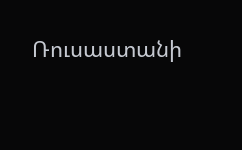Ռուսաստանի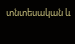տնտեսական և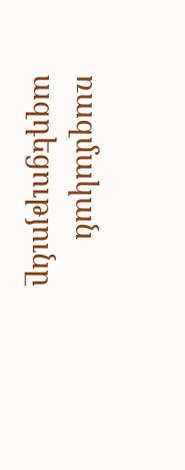ռազմական ազդեցությունը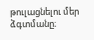թուլացնելու մեր ձգտմանը։